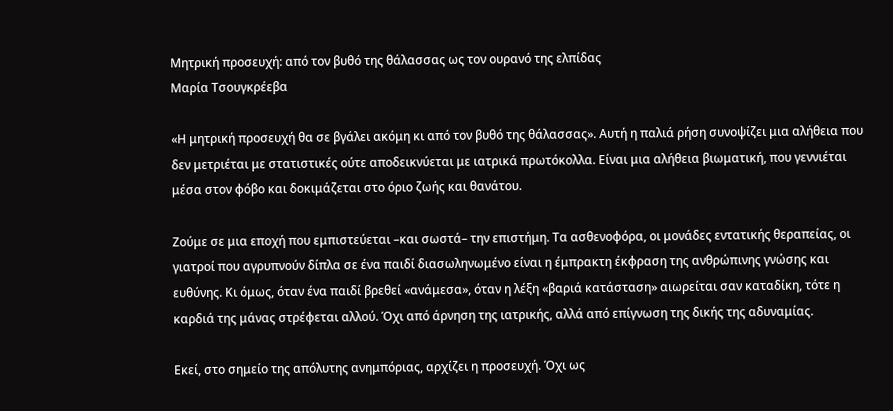Μητρική προσευχή: από τον βυθό της θάλασσας ως τον ουρανό της ελπίδας
Μαρία Τσουγκρέεβα

«Η μητρική προσευχή θα σε βγάλει ακόμη κι από τον βυθό της θάλασσας». Αυτή η παλιά ρήση συνοψίζει μια αλήθεια που δεν μετριέται με στατιστικές ούτε αποδεικνύεται με ιατρικά πρωτόκολλα. Είναι μια αλήθεια βιωματική, που γεννιέται μέσα στον φόβο και δοκιμάζεται στο όριο ζωής και θανάτου.

Ζούμε σε μια εποχή που εμπιστεύεται –και σωστά– την επιστήμη. Τα ασθενοφόρα, οι μονάδες εντατικής θεραπείας, οι γιατροί που αγρυπνούν δίπλα σε ένα παιδί διασωληνωμένο είναι η έμπρακτη έκφραση της ανθρώπινης γνώσης και ευθύνης. Κι όμως, όταν ένα παιδί βρεθεί «ανάμεσα», όταν η λέξη «βαριά κατάσταση» αιωρείται σαν καταδίκη, τότε η καρδιά της μάνας στρέφεται αλλού. Όχι από άρνηση της ιατρικής, αλλά από επίγνωση της δικής της αδυναμίας.

Εκεί, στο σημείο της απόλυτης ανημπόριας, αρχίζει η προσευχή. Όχι ως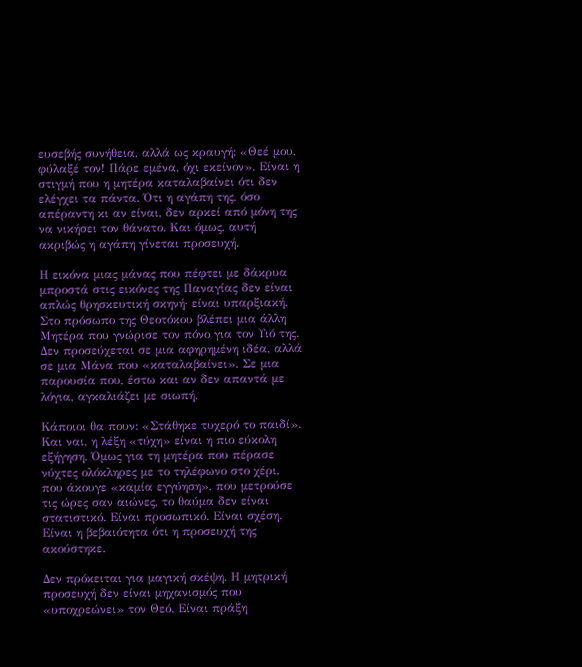ευσεβής συνήθεια, αλλά ως κραυγή: «Θεέ μου, φύλαξέ τον! Πάρε εμένα, όχι εκείνον». Είναι η στιγμή που η μητέρα καταλαβαίνει ότι δεν ελέγχει τα πάντα. Ότι η αγάπη της, όσο απέραντη κι αν είναι, δεν αρκεί από μόνη της να νικήσει τον θάνατο. Και όμως, αυτή ακριβώς η αγάπη γίνεται προσευχή.

Η εικόνα μιας μάνας που πέφτει με δάκρυα μπροστά στις εικόνες της Παναγίας δεν είναι απλώς θρησκευτική σκηνή· είναι υπαρξιακή. Στο πρόσωπο της Θεοτόκου βλέπει μια άλλη Μητέρα που γνώρισε τον πόνο για τον Υιό της. Δεν προσεύχεται σε μια αφηρημένη ιδέα, αλλά σε μια Μάνα που «καταλαβαίνει». Σε μια παρουσία που, έστω και αν δεν απαντά με λόγια, αγκαλιάζει με σιωπή.

Κάποιοι θα πουν: «Στάθηκε τυχερό το παιδί». Και ναι, η λέξη «τύχη» είναι η πιο εύκολη εξήγηση. Όμως για τη μητέρα που πέρασε νύχτες ολόκληρες με το τηλέφωνο στο χέρι, που άκουγε «καμία εγγύηση», που μετρούσε τις ώρες σαν αιώνες, το θαύμα δεν είναι στατιστικό. Είναι προσωπικό. Είναι σχέση. Είναι η βεβαιότητα ότι η προσευχή της ακούστηκε.

Δεν πρόκειται για μαγική σκέψη. Η μητρική προσευχή δεν είναι μηχανισμός που «υποχρεώνει» τον Θεό. Είναι πράξη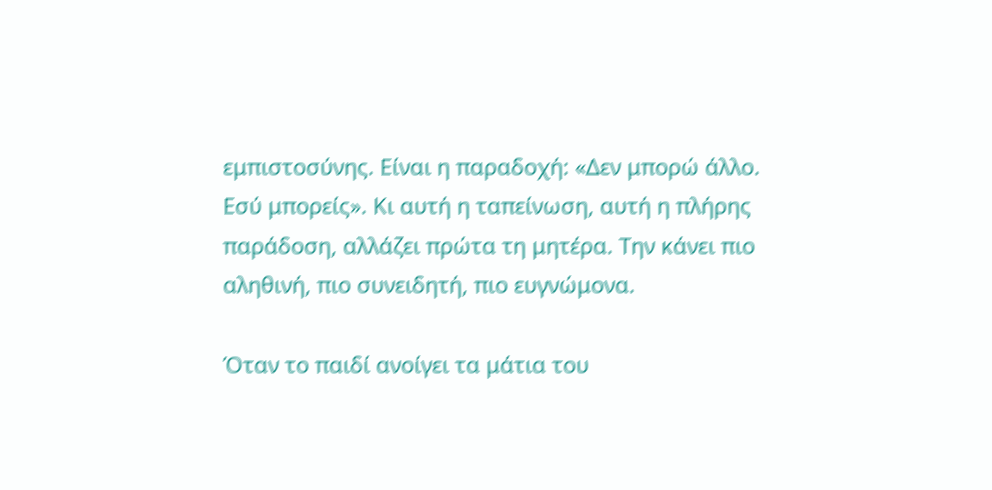εμπιστοσύνης. Είναι η παραδοχή: «Δεν μπορώ άλλο. Εσύ μπορείς». Κι αυτή η ταπείνωση, αυτή η πλήρης παράδοση, αλλάζει πρώτα τη μητέρα. Την κάνει πιο αληθινή, πιο συνειδητή, πιο ευγνώμονα.

Όταν το παιδί ανοίγει τα μάτια του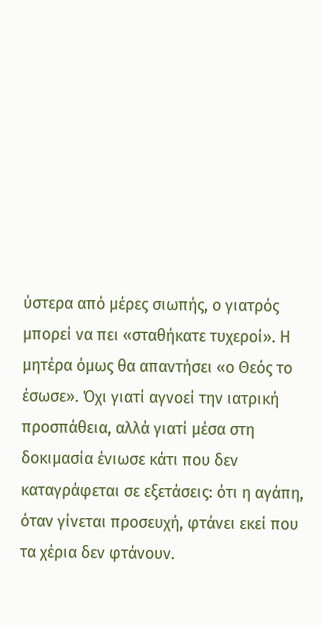ύστερα από μέρες σιωπής, ο γιατρός μπορεί να πει «σταθήκατε τυχεροί». Η μητέρα όμως θα απαντήσει «ο Θεός το έσωσε». Όχι γιατί αγνοεί την ιατρική προσπάθεια, αλλά γιατί μέσα στη δοκιμασία ένιωσε κάτι που δεν καταγράφεται σε εξετάσεις: ότι η αγάπη, όταν γίνεται προσευχή, φτάνει εκεί που τα χέρια δεν φτάνουν.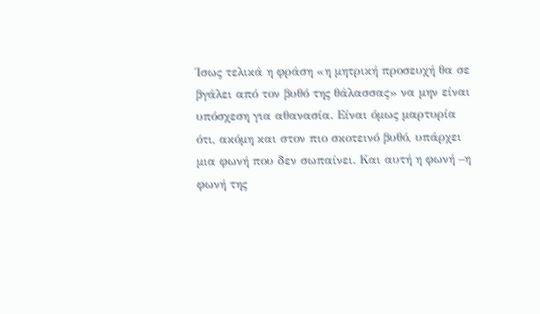Ίσως τελικά η φράση «η μητρική προσευχή θα σε βγάλει από τον βυθό της θάλασσας» να μην είναι υπόσχεση για αθανασία. Είναι όμως μαρτυρία ότι, ακόμη και στον πιο σκοτεινό βυθό, υπάρχει μια φωνή που δεν σωπαίνει. Και αυτή η φωνή –η φωνή της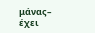μάνας– έχει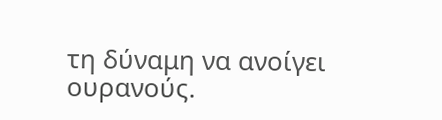τη δύναμη να ανοίγει ουρανούς.